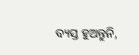ବ୍ୟସ୍ତ ହୁଅନ୍ତୁନି,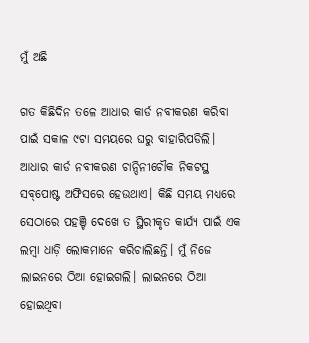ମୁଁ ଅଛି

ଗତ କିଛିଦିନ ତଳେ ଆଧାର କାର୍ଡ ନବୀକରଣ କରିବା ପାଇଁ ସକାଳ ୯ଟା ସମୟରେ ଘରୁ ବାହାରିପଡିଲି। ଆଧାର କାର୍ଡ ନବୀକରଣ ଚାନ୍ଦିନୀଚୌକ ନିକଟସ୍ଥ ସବ୍‌ପୋଷ୍ଟ ଅଫିସରେ ହେଉଥାଏ। କିଛି ସମୟ ମଧ୍ୟରେ ସେଠାରେ ପହଞ୍ଚି ଦେଖେ ତ ସ୍ଥିରୀକୃତ କାର୍ଯ୍ୟ ପାଇଁ ଏକ ଲମ୍ବା ଧାଡ଼ି ଲୋକମାନେ କରିଚାଲିଛନ୍ତି। ମୁଁ ନିଜେ ଲାଇନରେ ଠିଆ ହୋଇଗଲି। ଲାଇନରେ ଠିଆ ହୋଇଥିବା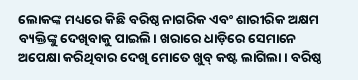ଲୋକଙ୍କ ମଧ୍ୟରେ କିଛି ବରିଷ୍ଠ ନାଗରିକ ଏବଂ ଶାରୀରିକ ଅକ୍ଷମ ବ୍ୟକ୍ତିଙ୍କୁ ଦେଖିବାକୁ ପାଇଲି। ଖରାରେ ଧାଡ଼ିରେ ସେମାନେ ଅପେକ୍ଷା କରିଥିବାର ଦେଖି ମୋତେ ଖୁବ୍‌ କଷ୍ଟ ଲାଗିଲା। ବରିଷ୍ଠ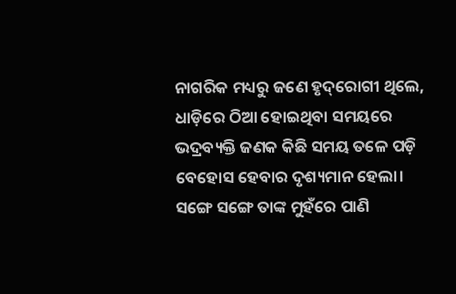ନାଗରିକ ମଧ୍ୟରୁ ଜଣେ ହୃଦ୍‌ରୋଗୀ ଥିଲେ, ଧାଡ଼ିରେ ଠିଆ ହୋଇଥିବା ସମୟରେ ଭଦ୍ରବ୍ୟକ୍ତି ଜଣକ କିଛି ସମୟ ତଳେ ପଡ଼ି ବେହୋସ ହେବାର ଦୃଶ୍ୟମାନ ହେଲା। ସଙ୍ଗେ ସଙ୍ଗେ ତାଙ୍କ ମୁହଁରେ ପାଣି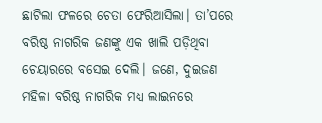ଛାଟିଲା ଫଳରେ ଚେତା ଫେରିଆସିଲା। ତା’ପରେ ବରିଷ୍ଠ ନାଗରିକ ଜଣଙ୍କୁ ଏକ ଖାଲି ପଡ଼ିଥିବା ଚେୟାରରେ ବସେଇ ଦେଲି। ଜଣେ, ଦୁଇଜଣ ମହିଳା ବରିଷ୍ଠ ନାଗରିକ ମଧ୍ୟ ଲାଇନରେ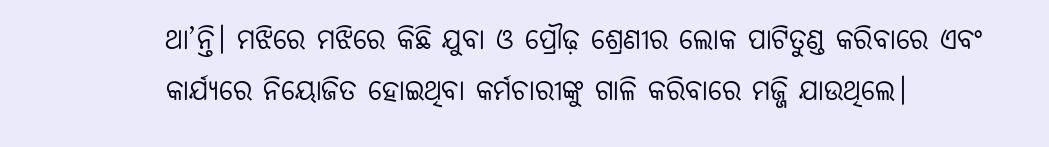ଥା’ନ୍ତି। ମଝିରେ ମଝିରେ କିଛି ଯୁବା ଓ ପ୍ରୌଢ଼ ଶ୍ରେଣୀର ଲୋକ ପାଟିତୁଣ୍ଡ କରିବାରେ ଏବଂ କାର୍ଯ୍ୟରେ ନିୟୋଜିତ ହୋଇଥିବା କର୍ମଚାରୀଙ୍କୁ ଗାଳି କରିବାରେ ମଜ୍ଜି ଯାଉଥିଲେ।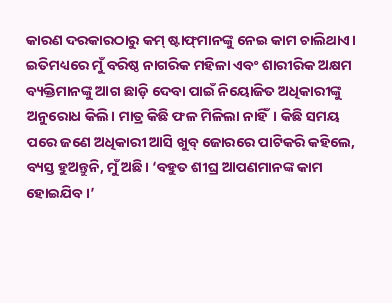କାରଣ ଦରକାରଠାରୁ କମ୍‌ ଷ୍ଟାଫ୍‌ମାନଙ୍କୁ ନେଇ କାମ ଚାଲିଥାଏ। ଇତିମଧ୍ୟରେ ମୁଁ ବରିଷ୍ଠ ନାଗରିକ ମହିଳା ଏବଂ ଶାରୀରିକ ଅକ୍ଷମ ବ୍ୟକ୍ତିମାନଙ୍କୁ ଆଗ ଛାଡ଼ି ଦେବା ପାଇଁ ନିୟୋଜିତ ଅଧିକାରୀଙ୍କୁ ଅନୁରୋଧ କିଲି। ମାତ୍ର କିଛି ଫଳ ମିଳିଲା ନାହିଁ। କିଛି ସମୟ ପରେ ଜଣେ ଅଧିକାରୀ ଆସି ଖୁବ୍‌ ଜୋରରେ ପାଟିକରି କହିଲେ, ବ୍ୟସ୍ତ ହୁଅନ୍ତୁନି, ମୁଁ ଅଛି। ‘ବହୁତ ଶୀଘ୍ର ଆପଣମାନଙ୍କ କାମ ହୋଇଯିବ।’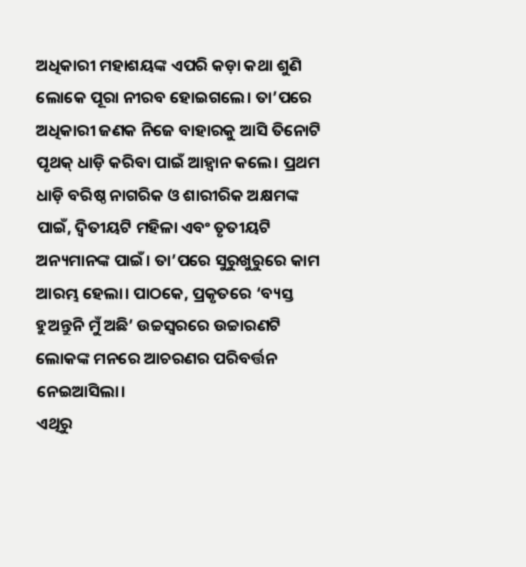ଅଧିକାରୀ ମହାଶୟଙ୍କ ଏପରି କଡ଼ା କଥା ଶୁଣି ଲୋକେ ପୂରା ନୀରବ ହୋଇଗଲେ। ତା’ପରେ ଅଧିକାରୀ ଜଣକ ନିଜେ ବାହାରକୁ ଆସି ତିନୋଟି ପୃଥକ୍‌ ଧାଡ଼ି କରିବା ପାଇଁ ଆହ୍ବାନ କଲେ। ପ୍ରଥମ ଧାଡ଼ି ବରିଷ୍ଠ ନାଗରିକ ଓ ଶାରୀରିକ ଅକ୍ଷମଙ୍କ ପାଇଁ, ଦ୍ୱିତୀୟଟି ମହିଳା ଏବଂ ତୃତୀୟଟି ଅନ୍ୟମାନଙ୍କ ପାଇଁ। ତା’ପରେ ସୁରୁଖୁରୁରେ କାମ ଆରମ୍ଭ ହେଲା। ପାଠକେ, ପ୍ରକୃତରେ ‘ବ୍ୟସ୍ତ ହୁଅନ୍ତୁନି ମୁଁ ଅଛି’ ଉଚ୍ଚସ୍ବରରେ ଉଚ୍ଚାରଣଟି ଲୋକଙ୍କ ମନରେ ଆଚରଣର ପରିବର୍ତ୍ତନ ନେଇଆସିଲା।
ଏଥିରୁ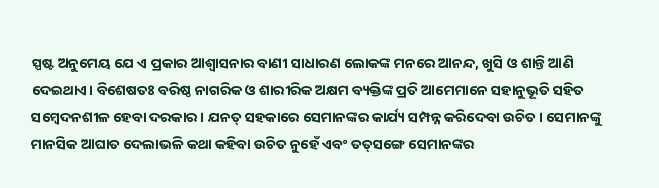ସ୍ପଷ୍ଟ ଅନୁମେୟ ଯେ ଏ ପ୍ରକାର ଆଶ୍ୱାସନାର ବାଣୀ ସାଧାରଣ ଲୋକଙ୍କ ମନରେ ଆନନ୍ଦ, ଖୁସି ଓ ଶାନ୍ତି ଆଣି ଦେଇଥାଏ। ବିଶେଷତଃ ବରିଷ୍ଠ ନାଗରିକ ଓ ଶାରୀରିକ ଅକ୍ଷମ ବ୍ୟକ୍ତିଙ୍କ ପ୍ରତି ଆମେମାନେ ସହାନୁଭୂତି ସହିତ ସମ୍ବେଦନଶୀଳ ହେବା ଦରକାର। ଯନତ୍ ସହକାରେ ସେମାନଙ୍କର କାର୍ଯ୍ୟ ସମ୍ପନ୍ନ କରିଦେବା ଉଚିତ। ସେମାନଙ୍କୁ ମାନସିକ ଆଘାତ ଦେଲାଭଳି କଥା କହିବା ଉଚିତ ନୁହେଁ ଏବଂ ତତ୍‌ସଙ୍ଗେ ସେମାନଙ୍କର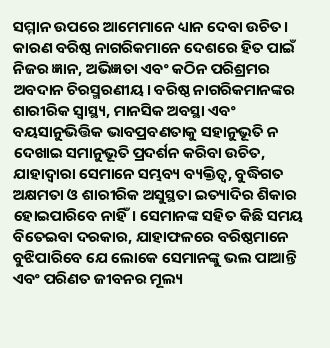ସମ୍ମାନ ଉପରେ ଆମେମାନେ ଧ୍ୟାନ ଦେବା ଉଚିତ। କାରଣ ବରିଷ୍ଠ ନାଗରିକମାନେ ଦେଶରେ ହିତ ପାଇଁ ନିଜର ଜ୍ଞାନ, ଅଭିଜ୍ଞତା ଏବଂ କଠିନ ପରିଶ୍ରମର ଅବଦାନ ଚିରସ୍ମରଣୀୟ। ବରିଷ୍ଠ ନାଗରିକମାନଙ୍କର ଶାରୀରିକ ସ୍ବାସ୍ଥ୍ୟ, ମାନସିକ ଅବସ୍ଥା ଏବଂ ବୟସାନୁଭିତ୍ତିକ ଭାବପ୍ରବଣତାକୁ ସହାନୁଭୂତି ନ ଦେଖାଇ ସମାନୁଭୂତି ପ୍ରଦର୍ଶନ କରିବା ଉଚିତ, ଯାହାଦ୍ୱାରା ସେମାନେ ସମ୍ଭବ୍ୟ ବ୍ୟକ୍ତିତ୍ୱ, ବୁଦ୍ଧିଗତ ଅକ୍ଷମତା ଓ ଶାରୀରିକ ଅସୁସ୍ଥତା ଇତ୍ୟାଦିର ଶିକାର ହୋଇପାରିବେ ନାହିଁ। ସେମାନଙ୍କ ସହିତ କିଛି ସମୟ ବିତେଇବା ଦରକାର, ଯାହାଫଳରେ ବରିଷ୍ଠମାନେ ବୁଝିପାରିବେ ଯେ ଲୋକେ ସେମାନଙ୍କୁ ଭଲ ପାଆନ୍ତି ଏବଂ ପରିଣତ ଜୀବନର ମୂଲ୍ୟ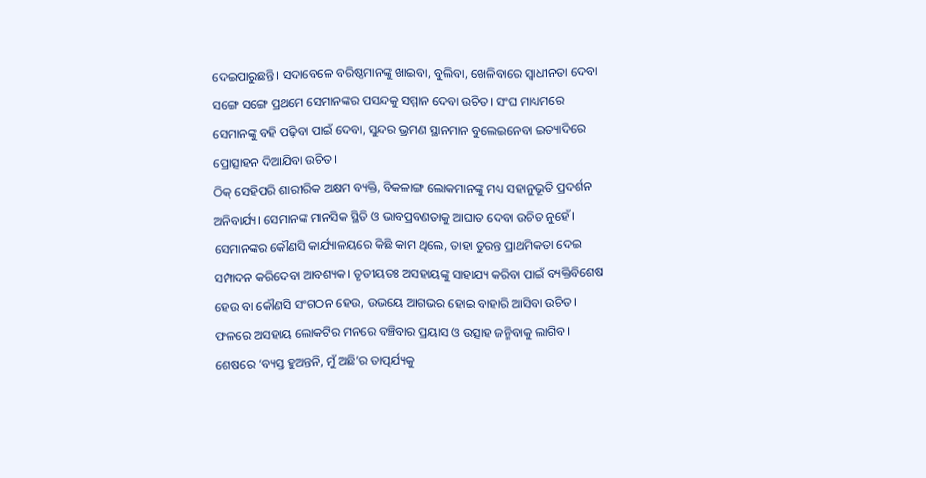ଦେଇପାରୁଛନ୍ତି। ସଦାବେଳେ ବରିଷ୍ଠମାନଙ୍କୁ ଖାଇବା, ବୁଲିବା, ଖେଳିବାରେ ସ୍ବାଧୀନତା ଦେବା ସଙ୍ଗେ ସଙ୍ଗେ ପ୍ରଥମେ ସେମାନଙ୍କର ପସନ୍ଦକୁ ସମ୍ମାନ ଦେବା ଉଚିତ। ସଂଘ ମାଧ୍ୟମରେ ସେମାନଙ୍କୁ ବହି ପଢ଼ିବା ପାଇଁ ଦେବା, ସୁନ୍ଦର ଭ୍ରମଣ ସ୍ଥାନମାନ ବୁଲେଇନେବା ଇତ୍ୟାଦିରେ ପ୍ରୋତ୍ସାହନ ଦିଆଯିବା ଉଚିତ।
ଠିକ୍‌ ସେହିପରି ଶାରୀରିକ ଅକ୍ଷମ ବ୍ୟକ୍ତି, ବିକଳାଙ୍ଗ ଲୋକମାନଙ୍କୁ ମଧ୍ୟ ସହାନୁଭୂତି ପ୍ରଦର୍ଶନ ଅନିବାର୍ଯ୍ୟ। ସେମାନଙ୍କ ମାନସିକ ସ୍ଥିତି ଓ ଭାବପ୍ରବଣତାକୁ ଆଘାତ ଦେବା ଉଚିତ ନୁହେଁ। ସେମାନଙ୍କର କୌଣସି କାର୍ଯ୍ୟାଳୟରେ କିଛି କାମ ଥିଲେ, ତାହା ତୁରନ୍ତ ପ୍ରାଥମିକତା ଦେଇ ସମ୍ପାଦନ କରିଦେବା ଆବଶ୍ୟକ। ତୃତୀୟତଃ ଅସହାୟଙ୍କୁ ସାହାଯ୍ୟ କରିବା ପାଇଁ ବ୍ୟକ୍ତିବିଶେଷ ହେଉ ବା କୌଣସି ସଂଗଠନ ହେଉ, ଉଭୟେ ଆଗଭର ହୋଇ ବାହାରି ଆସିବା ଉଚିତ। ଫଳରେ ଅସହାୟ ଲୋକଟିର ମନରେ ବଞ୍ଚିବାର ପ୍ରୟାସ ଓ ଉତ୍ସାହ ଜନ୍ମିବାକୁ ଲାଗିବ। ଶେଷରେ ‘ବ୍ୟସ୍ତ ହୁଅନ୍ତନି, ମୁଁ ଅଛି’ର ତାତ୍ପର୍ଯ୍ୟକୁ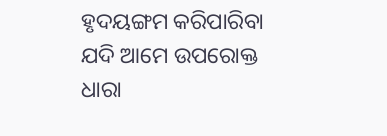ହୃଦୟଙ୍ଗମ କରିପାରିବା ଯଦି ଆମେ ଉପରୋକ୍ତ ଧାରା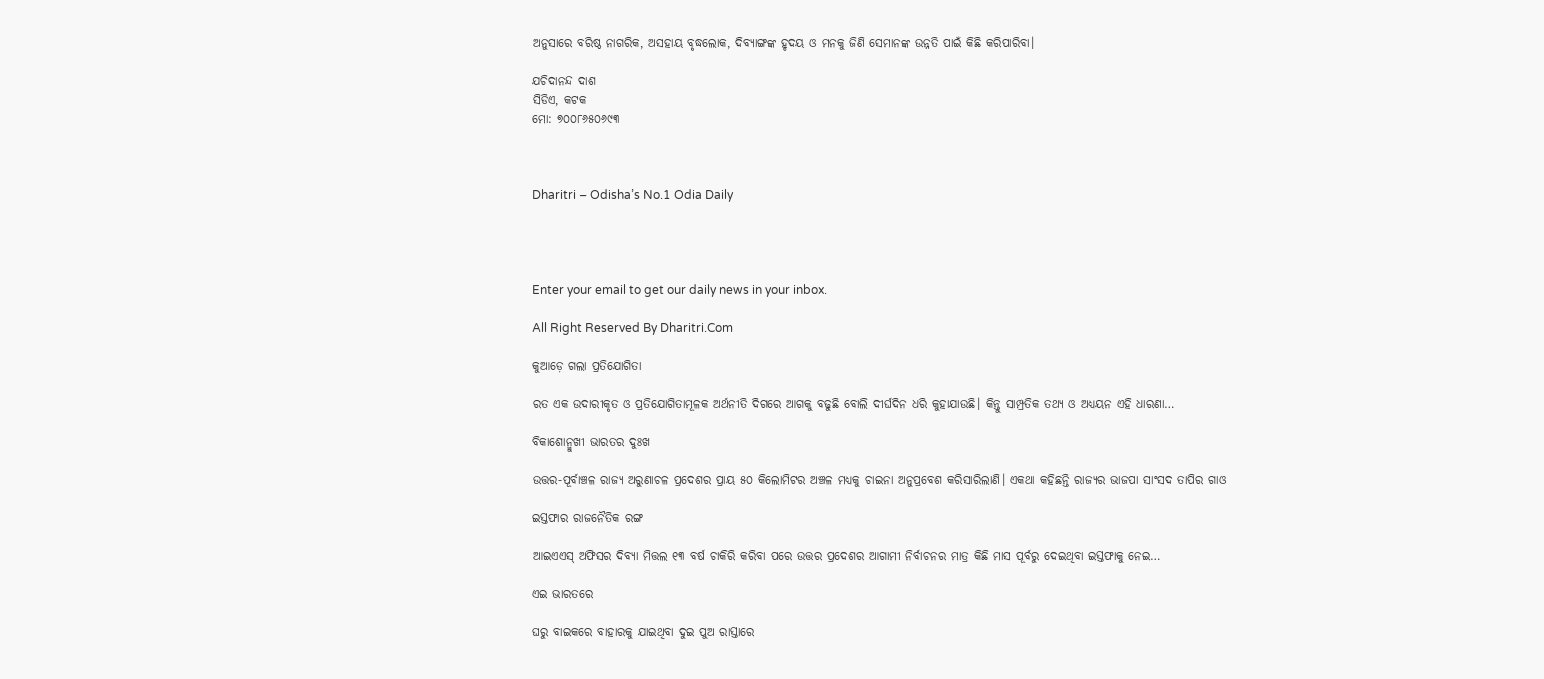ଅନୁସାରେ ବରିଷ୍ଠ ନାଗରିକ, ଅସହାୟ ବୃଦ୍ଧଲୋକ, ଦିବ୍ୟାଙ୍ଗଙ୍କ ହୃଦୟ ଓ ମନକୁ ଜିଣି ସେମାନଙ୍କ ଉନ୍ନତି ପାଇଁ କିଛି କରିପାରିବା।

ଯଚିଦାନନ୍ଦ ଦାଶ
ସିଡିଏ, କଟକ
ମୋ: ୭୦୦୮୬୫୦୬୯୩



Dharitri – Odisha’s No.1 Odia Daily




Enter your email to get our daily news in your inbox.

All Right Reserved By Dharitri.Com

କୁଆଡ଼େ ଗଲା ପ୍ରତିଯୋଗିତା

ରତ ଏକ ଉଦାରୀକୃତ ଓ ପ୍ରତିଯୋଗିତାମୂଳକ ଅର୍ଥନୀତି ଦିଗରେ ଆଗକୁ ବଢୁଛି ବୋଲି ଦୀର୍ଘଦିନ ଧରି କୁହାଯାଉଛି। କିନ୍ତୁ ସାମ୍ପ୍ରତିକ ତଥ୍ୟ ଓ ଅଧ୍ୟୟନ ଏହି ଧାରଣା…

ବିକାଶୋନ୍ମୁଖୀ ଭାରତର ଦୁଃଖ

ଉତ୍ତର-ପୂର୍ବାଞ୍ଚଳ ରାଜ୍ୟ ଅରୁଣାଚଳ ପ୍ରଦେଶର ପ୍ରାୟ ୫୦ କିଲୋମିଟର ଅଞ୍ଚଳ ମଧ୍ୟକୁ ଚାଇନା ଅନୁପ୍ରବେଶ କରିସାରିଲାଣି। ଏକଥା କହିଛନ୍ତି ରାଜ୍ୟର ଭାଜପା ସାଂସଦ ତାପିର ଗାଓ

ଇସ୍ତଫାର ରାଜନୈତିକ ରଙ୍ଗ

ଆଇଏଏସ୍‌ ଅଫିସର ଦିବ୍ୟା ମିତ୍ତଲ ୧୩ ବର୍ଷ ଚାକିରି କରିବା ପରେ ଉତ୍ତର ପ୍ରଦେଶର ଆଗାମୀ ନିର୍ବାଚନର ମାତ୍ର କିଛି ମାସ ପୂର୍ବରୁ ଦେଇଥିବା ଇସ୍ତଫାକୁ ନେଇ…

ଏଇ ଭାରତରେ

ଘରୁ ବାଇକରେ ବାହାରକୁ ଯାଇଥିବା ଦୁଇ ପୁଅ ରାସ୍ତାରେ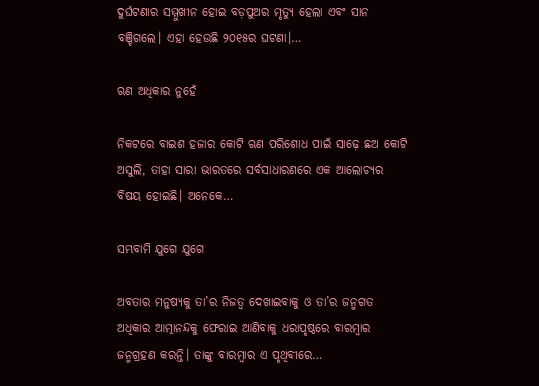ଦୁର୍ଘଟଣାର ସମ୍ମୁଖୀନ ହୋଇ ବଡ଼ପୁଅର ମୃତ୍ୟୁ ହେଲା ଏବଂ ସାନ ବଞ୍ଚିଗଲେ। ଏହା ହେଉଛି ୨୦୧୫ର ଘଟଣା।…

ଋଣ ଅଧିକାର ନୁହେଁ

ନିକଟରେ ବାଇଶ ହଜାର କୋଟି ଋଣ ପରିଶୋଧ ପାଇଁ ସାଢ଼େ ଛଅ କୋଟି ଅସୁଲି, ତାହା ସାରା ଭାରତରେ ସର୍ବସାଧାରଣରେ ଏକ ଆଲୋଚ୍ୟର ବିଷୟ ହୋଇଛି। ଅନେକେ…

ସମ୍ଭବାମି ଯୁଗେ ଯୁଗେ

ଅବତାର ମନୁଷ୍ୟକୁ ତା’ର ନିଜତ୍ୱ ଦେଖାଇବାକୁ ଓ ତା’ର ଜନ୍ମଗତ ଅଧିକାର ଆତ୍ମାନନ୍ଦକୁ ଫେରାଇ ଆଣିବାକୁ ଧରାପୃଷ୍ଠରେ ବାରମ୍ବାର ଜନ୍ମଗ୍ରହଣ କରନ୍ତି। ତାଙ୍କୁ ବାରମ୍ବାର ଏ ପୃଥିବୀରେ…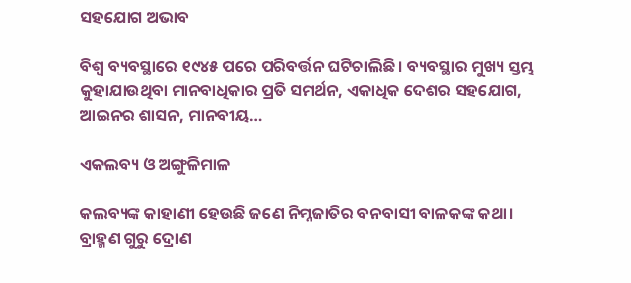ସହଯୋଗ ଅଭାବ

ବିଶ୍ୱ ବ୍ୟବସ୍ଥାରେ ୧୯୪୫ ପରେ ପରିବର୍ତ୍ତନ ଘଟିଚାଲିଛି । ବ୍ୟବସ୍ଥାର ମୁଖ୍ୟ ସ୍ତମ୍ଭ କୁହାଯାଉଥିବା ମାନବାଧିକାର ପ୍ରତି ସମର୍ଥନ, ଏକାଧିକ ଦେଶର ସହଯୋଗ, ଆଇନର ଶାସନ, ମାନବୀୟ…

ଏକଲବ୍ୟ ଓ ଅଙ୍ଗୁଳିମାଳ

କଲବ୍ୟଙ୍କ କାହାଣୀ ହେଉଛି ଜଣେ ନିମ୍ନଜାତିର ବନବାସୀ ବାଳକଙ୍କ କଥା। ବ୍ରାହ୍ମଣ ଗୁରୁ ଦ୍ରୋଣ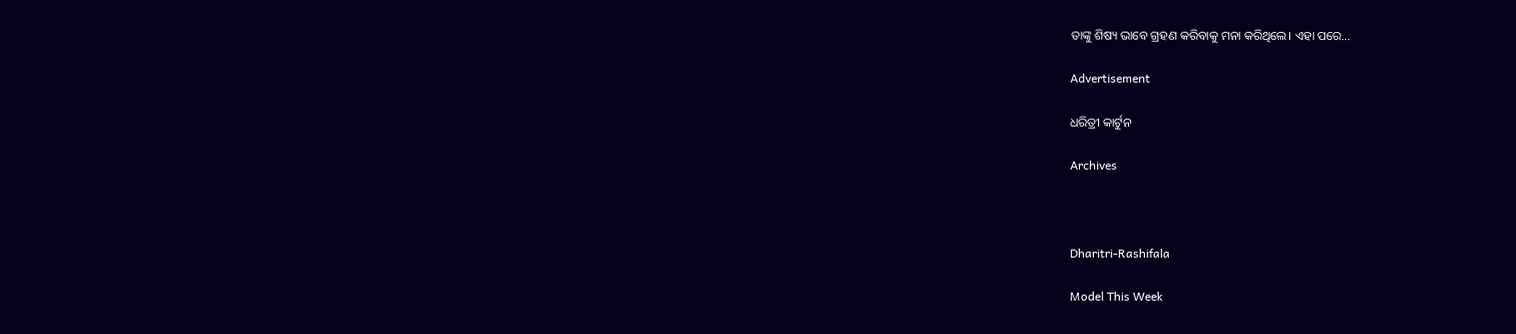ତାଙ୍କୁ ଶିଷ୍ୟ ଭାବେ ଗ୍ରହଣ କରିବାକୁ ମନା କରିଥିଲେ। ଏହା ପରେ…

Advertisement

ଧରିତ୍ରୀ କାର୍ଟୁନ

Archives



Dharitri-Rashifala

Model This Week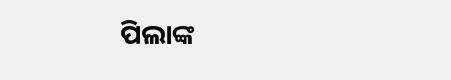ପିଲାଙ୍କ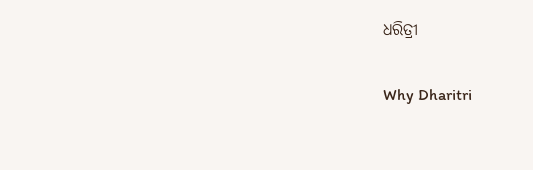ଧରିତ୍ରୀ

Why Dharitri